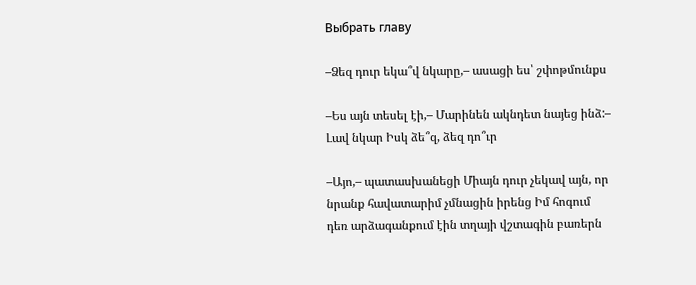Выбрать главу

–Ձեզ դուր եկա՞վ նկարը,– ասացի ես՝ շփոթմունքս

–Ես այն տեսել էի,– Մարինեն ակնդետ նայեց ինձ:– Լավ նկար Իսկ ձե՞զ, ձեզ դո՞ւր

–Այո,– պատասխանեցի Միայն դուր չեկավ այն, որ նրանք հավատարիմ չմնացին իրենց Իմ հոգում դեռ արձագանքում էին տղայի վշտագին բառերն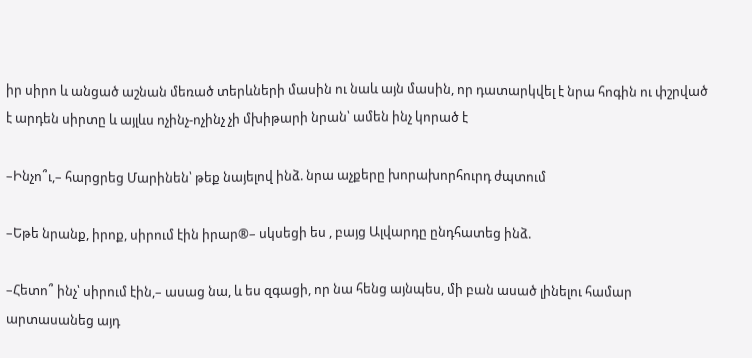իր սիրո և անցած աշնան մեռած տերևների մասին ու նաև այն մասին, որ դատարկվել է նրա հոգին ու փշրված է արդեն սիրտը և այլևս ոչինչ-ոչինչ չի մխիթարի նրան՝ ամեն ինչ կորած է

–Ինչո՞ւ,– հարցրեց Մարինեն՝ թեք նայելով ինձ. նրա աչքերը խորախորհուրդ ժպտում

–Եթե նրանք, իրոք, սիրում էին իրար®– սկսեցի ես , բայց Ալվարդը ընդհատեց ինձ.

–Հետո՞ ինչ՝ սիրում էին,– ասաց նա, և ես զգացի, որ նա հենց այնպես, մի բան ասած լինելու համար արտասանեց այդ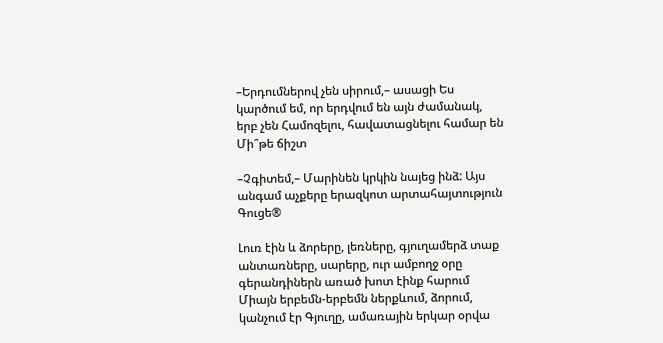–Երդումներով չեն սիրում,– ասացի Ես կարծում եմ, որ երդվում են այն ժամանակ, երբ չեն Համոզելու, հավատացնելու համար են Մի՞թե ճիշտ

–Չգիտեմ,– Մարինեն կրկին նայեց ինձ: Այս անգամ աչքերը երազկոտ արտահայտություն Գուցե®

Լուռ էին և ձորերը, լեռները, գյուղամերձ տաք անտառները, սարերը, ուր ամբողջ օրը գերանդիներն առած խոտ էինք հարում Միայն երբեմն-երբեմն ներքևում, ձորում, կանչում էր Գյուղը, ամառային երկար օրվա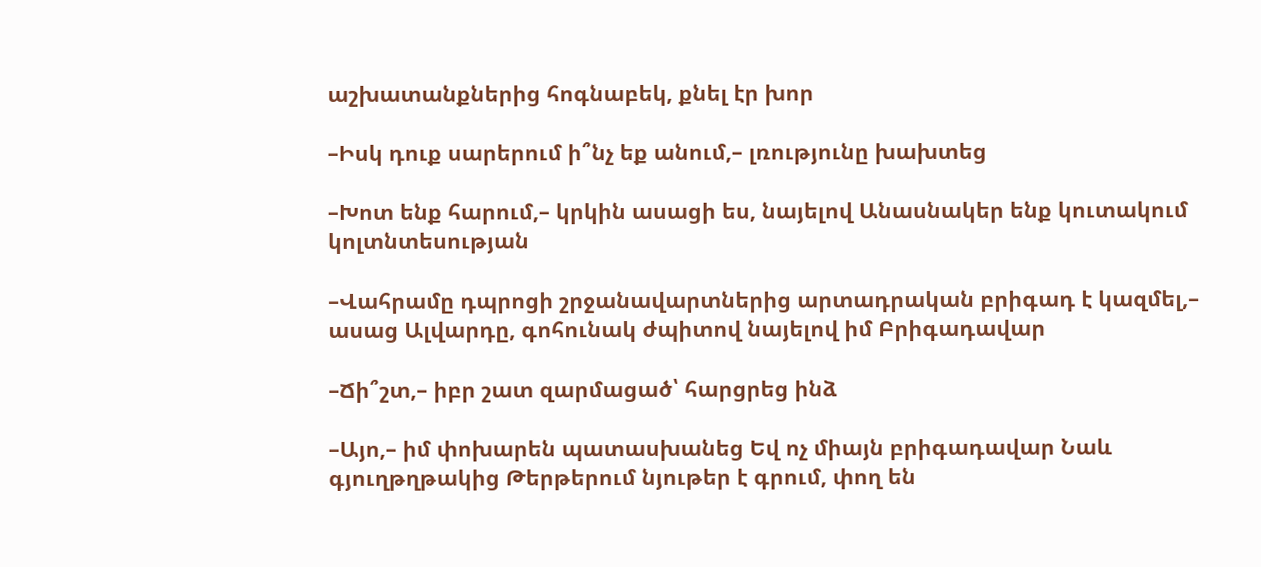աշխատանքներից հոգնաբեկ, քնել էր խոր

–Իսկ դուք սարերում ի՞նչ եք անում,– լռությունը խախտեց

–Խոտ ենք հարում,– կրկին ասացի ես, նայելով Անասնակեր ենք կուտակում կոլտնտեսության

–Վահրամը դպրոցի շրջանավարտներից արտադրական բրիգադ է կազմել,– ասաց Ալվարդը, գոհունակ ժպիտով նայելով իմ Բրիգադավար

–Ճի՞շտ,– իբր շատ զարմացած՝ հարցրեց ինձ

–Այո,– իմ փոխարեն պատասխանեց Եվ ոչ միայն բրիգադավար Նաև գյուղթղթակից Թերթերում նյութեր է գրում, փող են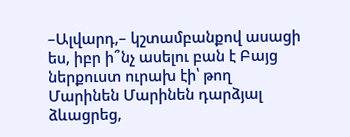–Ալվարդ,– կշտամբանքով ասացի ես, իբր ի՞նչ ասելու բան է Բայց ներքուստ ուրախ էի՝ թող Մարինեն Մարինեն դարձյալ ձևացրեց,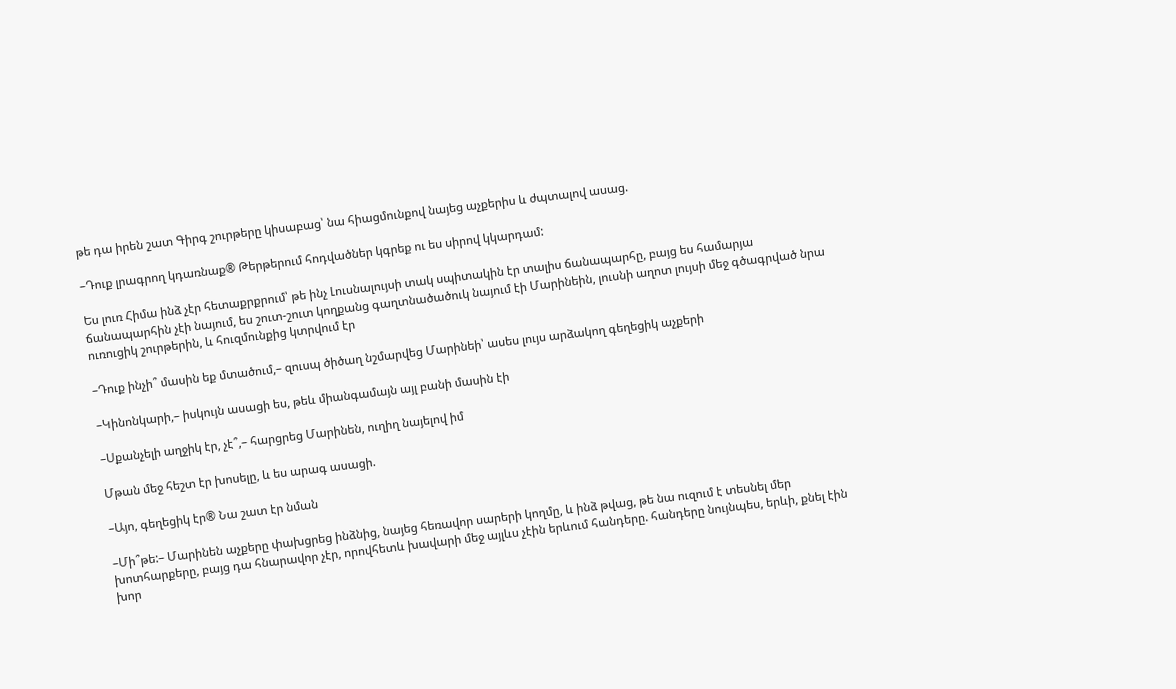թե դա իրեն շատ Գիրգ շուրթերը կիսաբաց՝ նա հիացմունքով նայեց աչքերիս և ժպտալով ասաց.

–Դուք լրագրող կդառնաք® Թերթերում հոդվածներ կգրեք ու ես սիրով կկարդամ:

Ես լուռ Հիմա ինձ չէր հետաքրքրում՝ թե ինչ Լուսնալույսի տակ սպիտակին էր տալիս ճանապարհը, բայց ես համարյա ճանապարհին չէի նայում, ես շուտ-շուտ կողքանց գաղտնածածուկ նայում էի Մարինեին, լուսնի աղոտ լույսի մեջ գծագրված նրա ուռուցիկ շուրթերին, և հուզմունքից կտրվում էր

–Դուք ինչի՞ մասին եք մտածում,– զուսպ ծիծաղ նշմարվեց Մարինեի՝ ասես լույս արձակող գեղեցիկ աչքերի

–Կինոնկարի,– իսկույն ասացի ես, թեև միանգամայն այլ բանի մասին էի

–Սքանչելի աղջիկ էր, չէ՞,– հարցրեց Մարինեն, ուղիղ նայելով իմ

Մթան մեջ հեշտ էր խոսելը, և ես արագ ասացի.

–Այո, գեղեցիկ էր® Նա շատ էր նման

–Մի՞թե:– Մարինեն աչքերը փախցրեց ինձնից, նայեց հեռավոր սարերի կողմը, և ինձ թվաց, թե նա ուզում է տեսնել մեր խոտհարքերը, բայց դա հնարավոր չէր, որովհետև խավարի մեջ այլևս չէին երևում հանդերը. հանդերը նույնպես, երևի, քնել էին խոր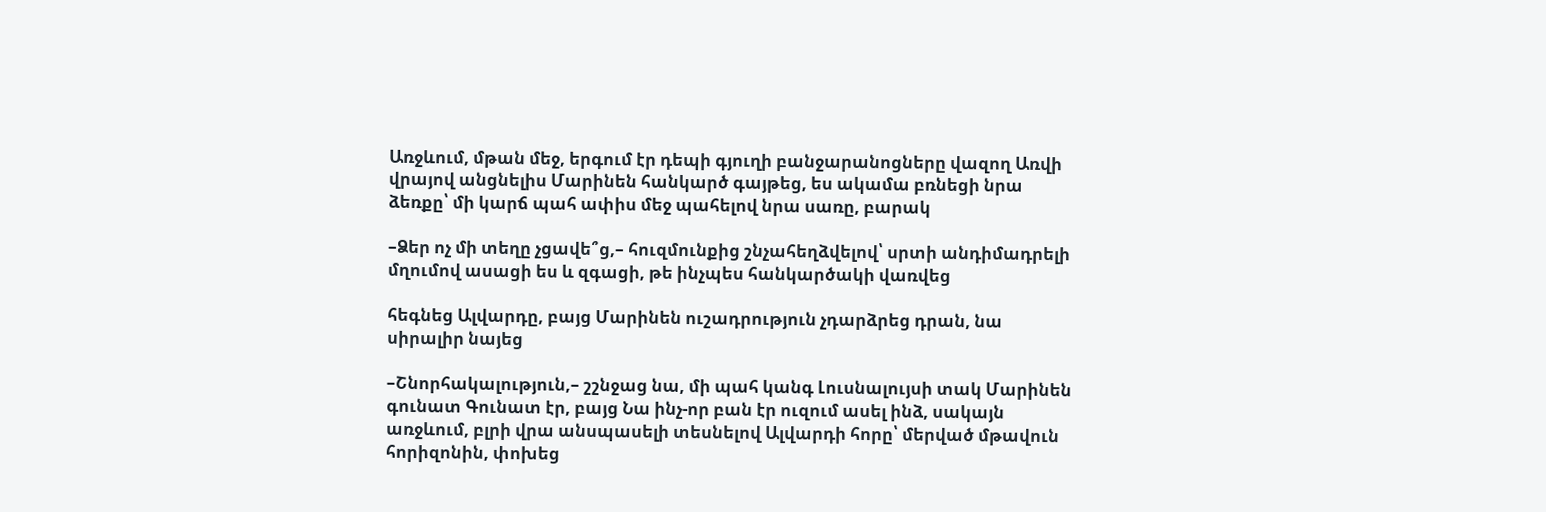Առջևում, մթան մեջ, երգում էր դեպի գյուղի բանջարանոցները վազող Առվի վրայով անցնելիս Մարինեն հանկարծ գայթեց, ես ակամա բռնեցի նրա ձեռքը՝ մի կարճ պահ ափիս մեջ պահելով նրա սառը, բարակ

–Ձեր ոչ մի տեղը չցավե՞ց,– հուզմունքից շնչահեղձվելով՝ սրտի անդիմադրելի մղումով ասացի ես և զգացի, թե ինչպես հանկարծակի վառվեց

հեգնեց Ալվարդը, բայց Մարինեն ուշադրություն չդարձրեց դրան, նա սիրալիր նայեց

–Շնորհակալություն,– շշնջաց նա, մի պահ կանգ Լուսնալույսի տակ Մարինեն գունատ Գունատ էր, բայց Նա ինչ-որ բան էր ուզում ասել ինձ, սակայն առջևում, բլրի վրա անսպասելի տեսնելով Ալվարդի հորը՝ մերված մթավուն հորիզոնին, փոխեց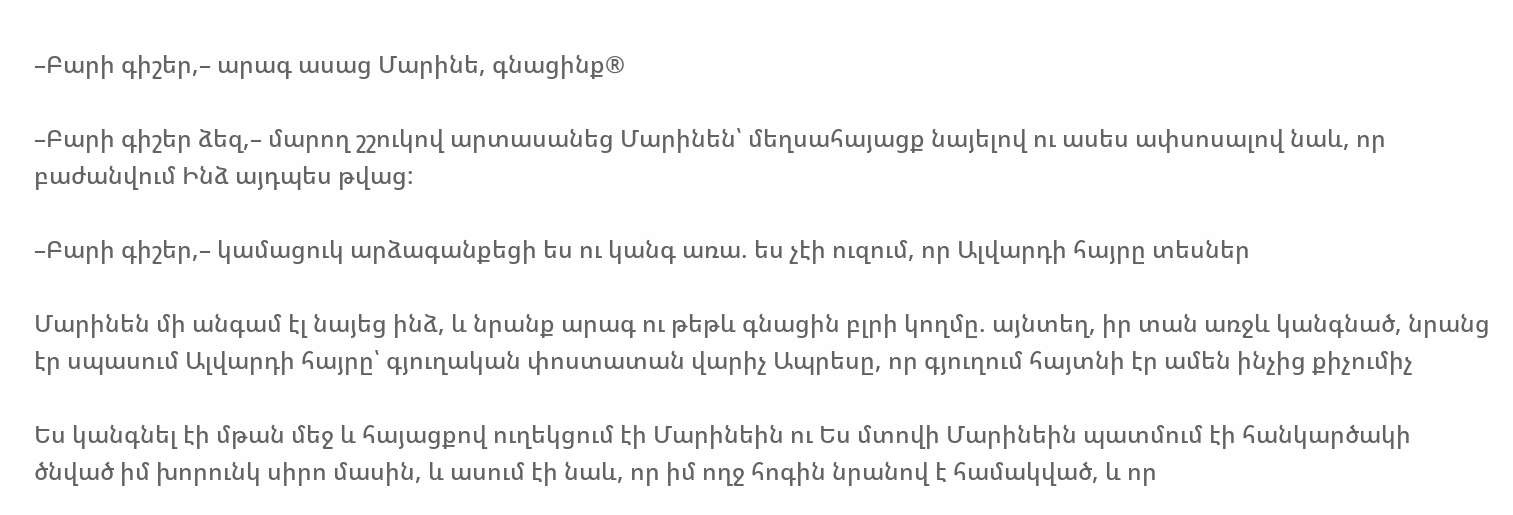–Բարի գիշեր,– արագ ասաց Մարինե, գնացինք®

–Բարի գիշեր ձեզ,– մարող շշուկով արտասանեց Մարինեն՝ մեղսահայացք նայելով ու ասես ափսոսալով նաև, որ բաժանվում Ինձ այդպես թվաց:

–Բարի գիշեր,– կամացուկ արձագանքեցի ես ու կանգ առա. ես չէի ուզում, որ Ալվարդի հայրը տեսներ

Մարինեն մի անգամ էլ նայեց ինձ, և նրանք արագ ու թեթև գնացին բլրի կողմը. այնտեղ, իր տան առջև կանգնած, նրանց էր սպասում Ալվարդի հայրը՝ գյուղական փոստատան վարիչ Ապրեսը, որ գյուղում հայտնի էր ամեն ինչից քիչումիչ

Ես կանգնել էի մթան մեջ և հայացքով ուղեկցում էի Մարինեին ու Ես մտովի Մարինեին պատմում էի հանկարծակի ծնված իմ խորունկ սիրո մասին, և ասում էի նաև, որ իմ ողջ հոգին նրանով է համակված, և որ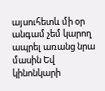այսուհետև մի օր անգամ չեմ կարող ապրել առանց նրա մասին Եվ կինոնկարի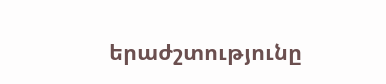երաժշտությունը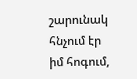շարունակ հնչում էր իմ հոգում,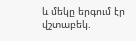և մեկը երգում էր վշտաբեկ.